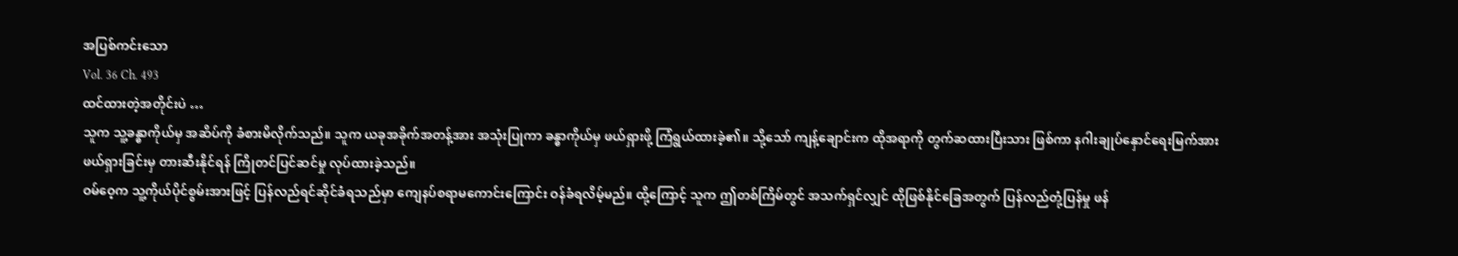အပြစ်ကင်းသော
Vol. 36 Ch. 493
ထင်ထားတဲ့အတိုင်းပဲ …
သူက သူ့ခန္ဓာကိုယ်မှ အဆိပ်ကို ခံစားမိလိုက်သည်။ သူက ယခုအခိုက်အတန့်အား အသုံးပြုကာ ခန္ဓာကိုယ်မှ ဖယ်ရှားဖို့ ကြံရွယ်ထားခဲ့၏။ သို့သော် ကျန့်ချောင်းက ထိုအရာကို တွက်ဆထားပြီးသား ဖြစ်ကာ နဂါးချုပ်နှောင်ရေးမြက်အား ဖယ်ရှားခြင်းမှ တားဆီးနိုင်ရန် ကြိုတင်ပြင်ဆင်မှု လုပ်ထားခဲ့သည်။
ဝမ်ဝေ့က သူ့ကိုယ်ပိုင်စွမ်းအားဖြင့် ပြန်လည်ရင်ဆိုင်ခံရသည်မှာ ကျေနပ်စရာမကောင်းကြောင်း ဝန်ခံရလိမ့်မည်။ ထို့ကြောင့် သူက ဤတစ်ကြိမ်တွင် အသက်ရှင်လျှင် ထိုဖြစ်နိုင်ခြေအတွက် ပြန်လည်တုံ့ပြန်မှု ဖန်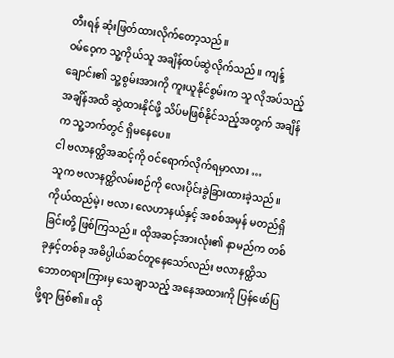တီးရန် ဆုံးဖြတ်ထားလိုက်တော့သည်။
ဝမ်ဝေ့က သူ့ကိုယ်သူ အချိန်ထပ်ဆွဲလိုက်သည်။ ကျန့်ချောင်း၏ သူ့စွမ်းအားကို ကူးယူနိုင်စွမ်းက သူ လိုအပ်သည့်အချိန်အထိ ဆွဲထားနိုင်ဖို့ သိပ်မဖြစ်နိုင်သည့်အတွက် အချိန်က သူ့ဘက်တွင် ရှိမနေပေ။
ငါ ဗလာနတ္ထိအဆင့်ကို ဝင်ရောက်လိုက်ရမှာလား …
သူက ဗလာနတ္ထိလမ်းစဉ်ကို လေးပိုင်းခွဲခြားထားခဲ့သည်။ ကိုယ်ထည်မဲ့၊ ဗလာ၊ လေဟာနယ်နှင့် အစစ်အမှန် မတည်ရှိခြင်းတို့ ဖြစ်ကြသည်။ ထိုအဆင့်အားလုံး၏ နာမည်က တစ်ခုနှင့်တစ်ခု အဓိပ္ပါယ်ဆင်တူနေသော်လည်း ဗလာနတ္ထိသဘောတရားကြားမှ သေချာသည့် အနေအထားကို ပြန်ဖော်ပြဖို့ရာ ဖြစ်၏။ ထို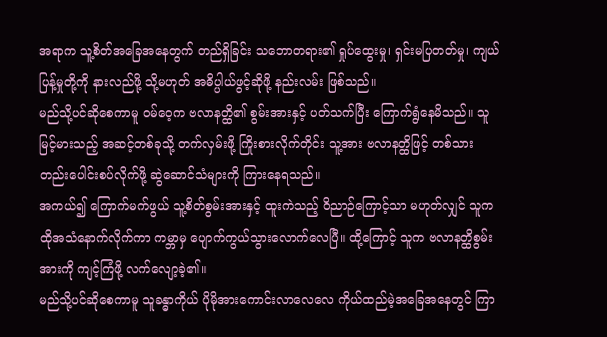အရာက သူ့စိတ်အခြေအနေတွက် တည်ရှိခြင်း သဘောတရား၏ ရှုပ်ထွေးမှု၊ ရှင်းမပြတတ်မှု၊ ကျယ်ပြန့်မှုတို့ကို နားလည်ဖို့ သို့မဟုတ် အဓိပ္ပါယ်ဖွင့်ဆိုဖို့ နည်းလမ်း ဖြစ်သည်။
မည်သို့ပင်ဆိုစေကာမူ ဝမ်ဝေ့က ဗလာနတ္ထိ၏ စွမ်းအားနှင့် ပတ်သက်ပြီး ကြောက်ရွံနေမိသည်။ သူ မြင့်မားသည့် အဆင့်တစ်ခုသို့ တက်လှမ်းဖို့ ကြိုးစားလိုက်တိုင်း သူ့အား ဗလာနတ္ထိဖြင့် တစ်သားတည်းပေါင်းစပ်လိုက်ဖို့ ဆွဲဆောင်သံများကို ကြားနေရသည်။
အကယ်၍ ကြောက်မက်ဖွယ် သူ့စိတ်စွမ်းအားနှင့် ထူးကဲသည့် ဝိညာဉ်ကြောင့်သာ မဟုတ်လျှင် သူက ထိုအသံနောက်လိုက်ကာ ကမ္ဘာမှ ပျောက်ကွယ်သွားလောက်လေပြီ။ ထို့ကြောင့် သူက ဗလာနတ္ထိစွမ်းအားကို ကျင့်ကြံဖို့ လက်လျော့ခဲ့၏။
မည်သို့ပင်ဆိုစေကာမူ သူခန္ဓာကိုယ် ပိုမိုအားကောင်းလာလေလေ ကိုယ်ထည်မဲ့အခြေအနေတွင် ကြာ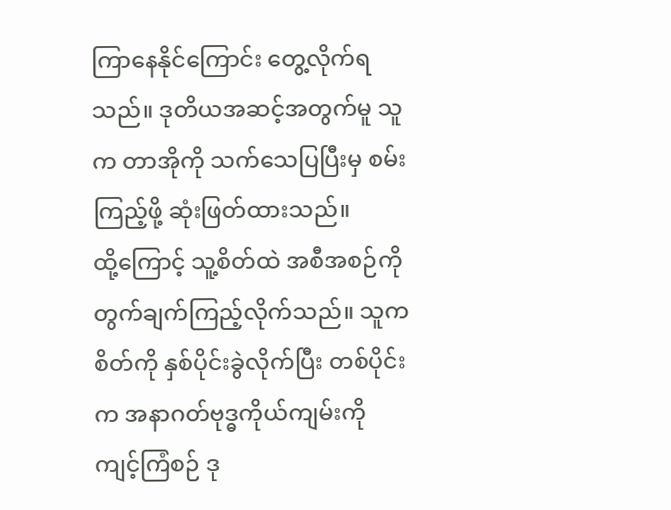ကြာနေနိုင်ကြောင်း တွေ့လိုက်ရသည်။ ဒုတိယအဆင့်အတွက်မူ သူက တာအိုကို သက်သေပြပြီးမှ စမ်းကြည့်ဖို့ ဆုံးဖြတ်ထားသည်။
ထို့ကြောင့် သူ့စိတ်ထဲ အစီအစဉ်ကို တွက်ချက်ကြည့်လိုက်သည်။ သူက စိတ်ကို နှစ်ပိုင်းခွဲလိုက်ပြီး တစ်ပိုင်းက အနာဂတ်ဗုဒ္ဓကိုယ်ကျမ်းကို ကျင့်ကြံစဉ် ဒု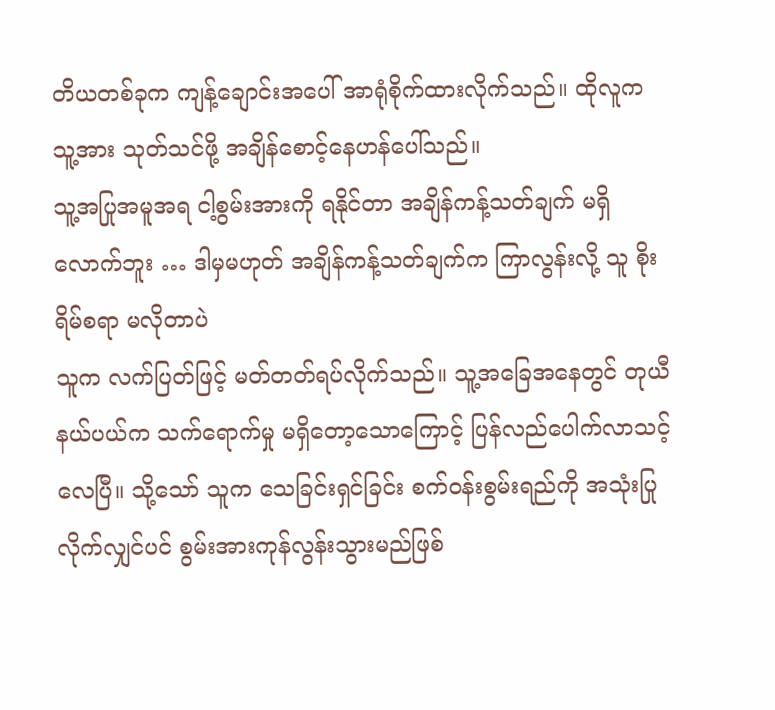တိယတစ်ခုက ကျန့်ချောင်းအပေါ် အာရုံစိုက်ထားလိုက်သည်။ ထိုလူက သူ့အား သုတ်သင်ဖို့ အချိန်စောင့်နေဟန်ပေါ်သည်။
သူ့အပြုအမူအရ ငါ့စွမ်းအားကို ရနိုင်တာ အချိန်ကန့်သတ်ချက် မရှိလောက်ဘူး … ဒါမှမဟုတ် အချိန်ကန့်သတ်ချက်က ကြာလွန်းလို့ သူ စိုးရိမ်စရာ မလိုတာပဲ
သူက လက်ပြတ်ဖြင့် မတ်တတ်ရပ်လိုက်သည်။ သူ့အခြေအနေတွင် တုယီနယ်ပယ်က သက်ရောက်မှု မရှိတော့သောကြောင့် ပြန်လည်ပေါက်လာသင့်လေပြီ။ သို့သော် သူက သေခြင်းရှင်ခြင်း စက်ဝန်းစွမ်းရည်ကို အသုံးပြုလိုက်လျှင်ပင် စွမ်းအားကုန်လွန်းသွားမည်ဖြစ်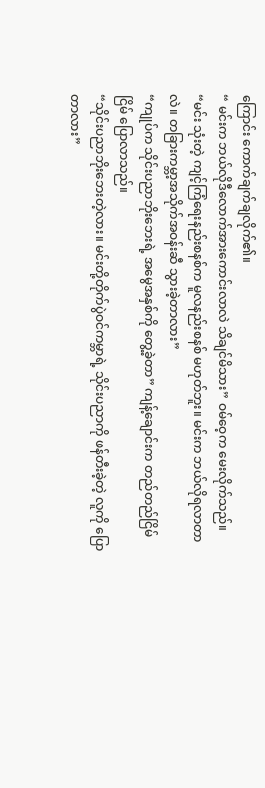ကြောင်း ကောက်ချက်ချလိုက်၏။
“ မင်းက ဘယ်လိုဒီလောက်အားကောင်းလာလဲ သိချင်မိသား” ဝမ်ဝေ့က မေးလိုက်သည်။
“မင်း သုံးတဲ့ ကျင့်ကြံရေးနည်းစနစ်က မူလနည်းစနစ် မဟုတ်ဘူး။ မင်းက ဘယ်လိုရလာတာလဲ။ တခြားကမ္ဘာ့အသိုက်အဝန်းဆီ သွားခဲ့တာလား”
“ကျုပ်က သိုင်းပညာဘိုးဘေးရဲ့ အမွေအနှစ်ကို တွေ့ခဲ့တာ” ကျန့်ချောင်းက တည်တည်ငြိမ်ငြိမ် ပြောလာသည်။
“သိုင်းပညာဘိုးဘေးတဲ့လား။ မင်းတို့တိုက်ပွဲဝင်ကမ္ဘာရဲ့ သိုင်းပညာကို ဖန်တီးခဲ့တဲ့ လူကို ပြောတာလား”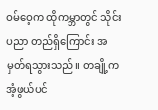ဝမ်ဝေ့က ထိုကမ္ဘာတွင် သိုင်းပညာ တည်ရှိကြောင်း အမှတ်ရသွားသည်။ တချို့က အံ့ဖွယ်ပင်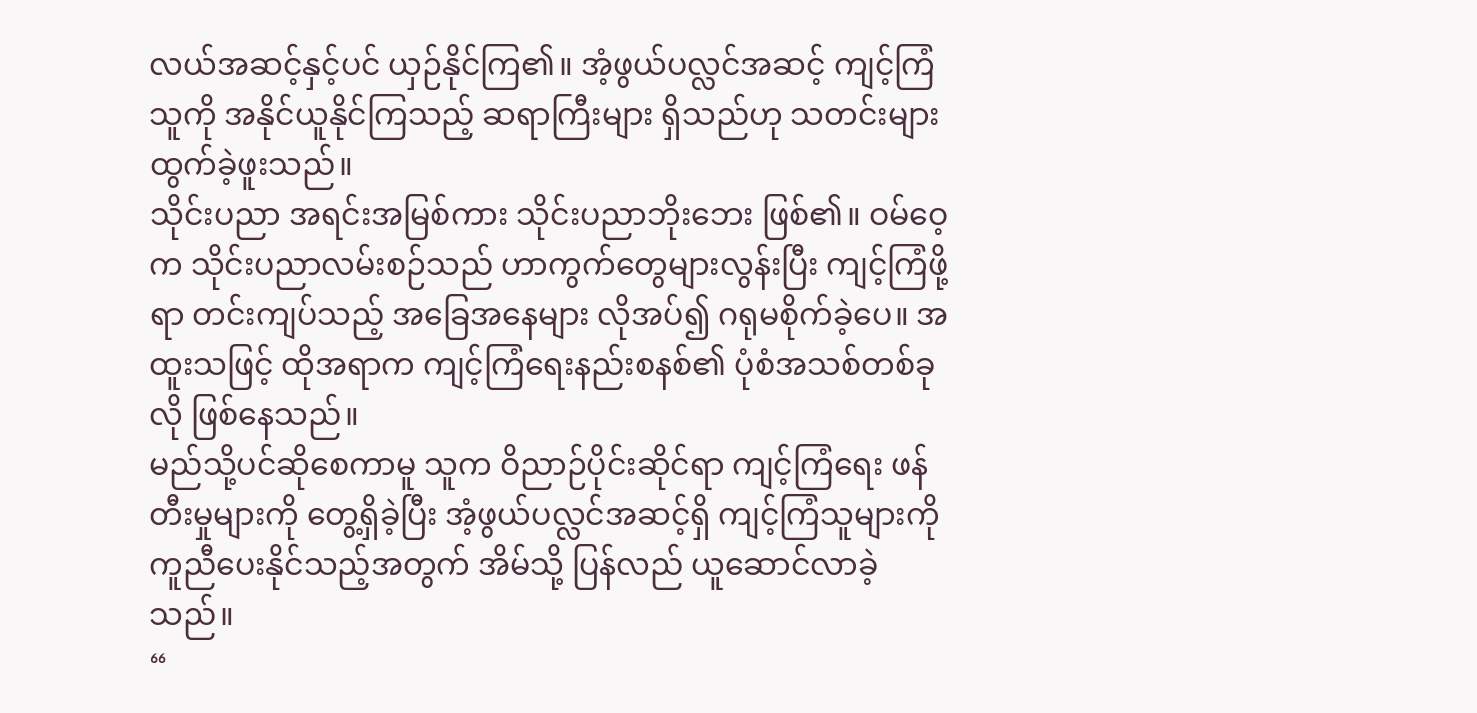လယ်အဆင့်နှင့်ပင် ယှဉ်နိုင်ကြ၏။ အံ့ဖွယ်ပလ္လင်အဆင့် ကျင့်ကြံသူကို အနိုင်ယူနိုင်ကြသည့် ဆရာကြီးများ ရှိသည်ဟု သတင်းများထွက်ခဲ့ဖူးသည်။
သိုင်းပညာ အရင်းအမြစ်ကား သိုင်းပညာဘိုးဘေး ဖြစ်၏။ ဝမ်ဝေ့က သိုင်းပညာလမ်းစဉ်သည် ဟာကွက်တွေများလွန်းပြီး ကျင့်ကြံဖို့ရာ တင်းကျပ်သည့် အခြေအနေများ လိုအပ်၍ ဂရုမစိုက်ခဲ့ပေ။ အထူးသဖြင့် ထိုအရာက ကျင့်ကြံရေးနည်းစနစ်၏ ပုံစံအသစ်တစ်ခုလို ဖြစ်နေသည်။
မည်သို့ပင်ဆိုစေကာမူ သူက ဝိညာဉ်ပိုင်းဆိုင်ရာ ကျင့်ကြံရေး ဖန်တီးမှုများကို တွေ့ရှိခဲ့ပြီး အံ့ဖွယ်ပလ္လင်အဆင့်ရှိ ကျင့်ကြံသူများကို ကူညီပေးနိုင်သည့်အတွက် အိမ်သို့ ပြန်လည် ယူဆောင်လာခဲ့သည်။
“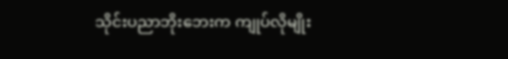သိုင်းပညာဘိုးဘေးက ကျုပ်လိုမျိုး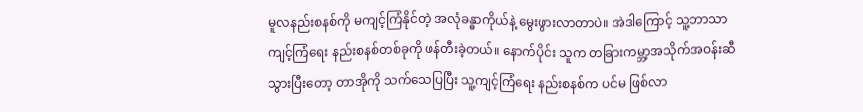မူလနည်းစနစ်ကို မကျင့်ကြံနိုင်တဲ့ အလုံခန္ဓာကိုယ်နဲ့ မွေးဖွားလာတာပဲ။ အဲဒါကြောင့် သူ့ဘာသာ ကျင့်ကြံရေး နည်းစနစ်တစ်ခုကို ဖန်တီးခဲ့တယ်။ နောက်ပိုင်း သူက တခြားကမ္ဘာ့အသိုက်အဝန်းဆီ သွားပြီးတော့ တာအိုကို သက်သေပြပြီး သူ့ကျင့်ကြံရေး နည်းစနစ်က ပင်မ ဖြစ်လာ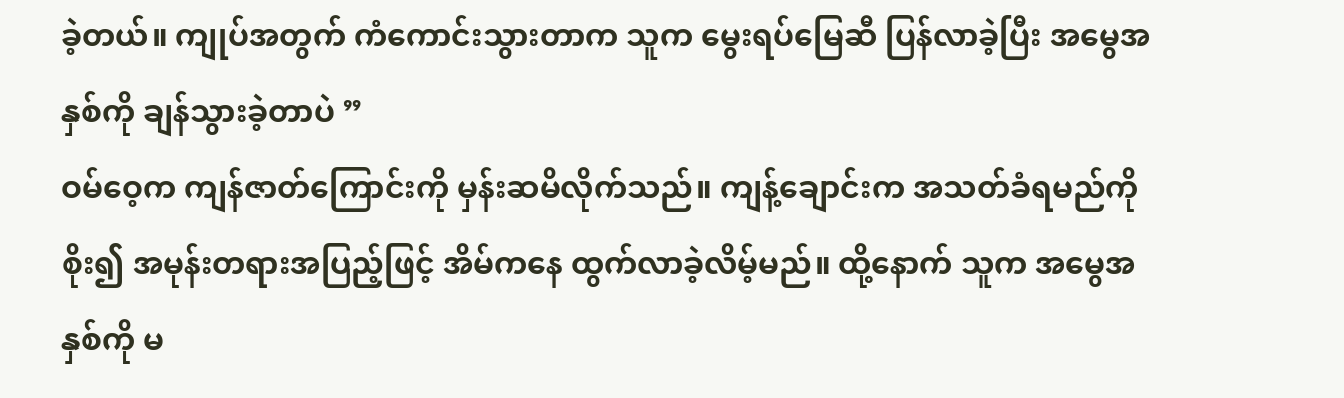ခဲ့တယ်။ ကျုပ်အတွက် ကံကောင်းသွားတာက သူက မွေးရပ်မြေဆီ ပြန်လာခဲ့ပြီး အမွေအနှစ်ကို ချန်သွားခဲ့တာပဲ ”
ဝမ်ဝေ့က ကျန်ဇာတ်ကြောင်းကို မှန်းဆမိလိုက်သည်။ ကျန့်ချောင်းက အသတ်ခံရမည်ကို စိုး၍ အမုန်းတရားအပြည့်ဖြင့် အိမ်ကနေ ထွက်လာခဲ့လိမ့်မည်။ ထို့နောက် သူက အမွေအနှစ်ကို မ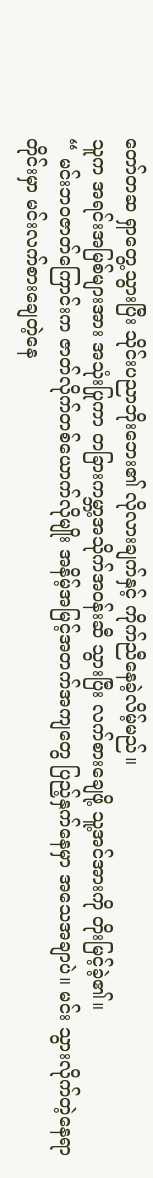တော်တဆ ရှာတွေ့သွားပြီး သိုင်းပညာဘိုးဘေး၏ လိုလားချက်နှင့် ကိုက်ညီနေခဲ့လိမ့်မည်။
သူက အရင်းအမြစ်များအား အသုံးပြုကာ တခြားကမ္ဘာ့အသိုက်အဝန်းဆီ သွားပြီး လက်စားချေဖို့ သူ့အင်အားကို တိုးမြင့်ခဲ့၏။
“ မင်းဘဝဇာတ်ကြောင်းက ဇာတ်လိုက်တစ်ယောက်လိုမျိုး အနိမ့်အမြင့်အတက်အကျတွေ ပြည့်နှက်နေမှာ အသေအချာပဲ။ မင်း သွားလိုက်တဲ့နေရာတိုင်းမှာ မင်းလက်စားချေတဲ့နေ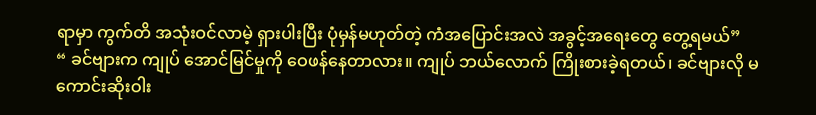ရာမှာ ကွက်တိ အသုံးဝင်လာမဲ့ ရှားပါးပြီး ပုံမှန်မဟုတ်တဲ့ ကံအပြောင်းအလဲ အခွင့်အရေးတွေ တွေ့ရမယ်”
“ ခင်ဗျားက ကျုပ် အောင်မြင်မှုကို ဝေဖန်နေတာလား။ ကျုပ် ဘယ်လောက် ကြိုးစားခဲ့ရတယ်၊ ခင်ဗျားလို မကောင်းဆိုးဝါး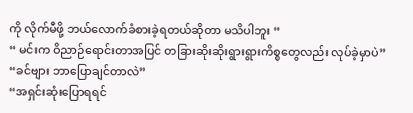ကို လိုက်မီဖို့ ဘယ်လောက်ခံစားခဲ့ရတယ်ဆိုတာ မသိပါဘူး “
“ မင်းက ဝိညာဉ်ရောင်းတာအပြင် တခြားဆိုးဆိုးရွားရွားကိစ္စတွေလည်း လုပ်ခဲ့မှာပဲ”
“ခင်ဗျား ဘာပြောချင်တာလဲ”
“အရှင်းဆုံးပြောရရင်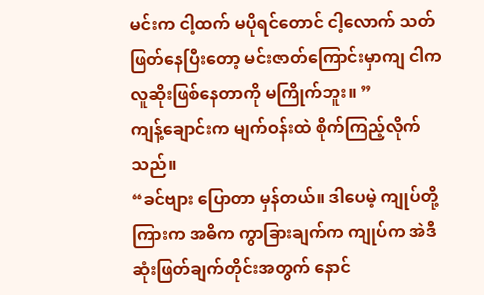မင်းက ငါ့ထက် မပိုရင်တောင် ငါ့လောက် သတ်ဖြတ်နေပြီးတော့ မင်းဇာတ်ကြောင်းမှာကျ ငါက လူဆိုးဖြစ်နေတာကို မကြိုက်ဘူး။ ”
ကျန့်ချောင်းက မျက်ဝန်းထဲ စိုက်ကြည့်လိုက်သည်။
“ခင်ဗျား ပြောတာ မှန်တယ်။ ဒါပေမဲ့ ကျုပ်တို့ကြားက အဓိက ကွာခြားချက်က ကျုပ်က အဲဒီဆုံးဖြတ်ချက်တိုင်းအတွက် နောင်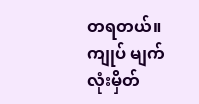တရတယ်။ ကျုပ် မျက်လုံးမှိတ်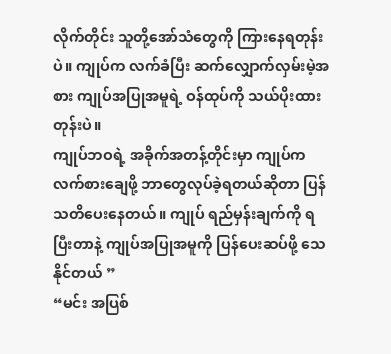လိုက်တိုင်း သူတို့အော်သံတွေကို ကြားနေရတုန်းပဲ။ ကျုပ်က လက်ခံပြီး ဆက်လျှောက်လှမ်းမဲ့အစား ကျုပ်အပြုအမူရဲ့ ဝန်ထုပ်ကို သယ်ပိုးထားတုန်းပဲ။
ကျုပ်ဘဝရဲ့ အခိုက်အတန့်တိုင်းမှာ ကျုပ်က လက်စားချေဖို့ ဘာတွေလုပ်ခဲ့ရတယ်ဆိုတာ ပြန်သတိပေးနေတယ်။ ကျုပ် ရည်မှန်းချက်ကို ရပြီးတာနဲ့ ကျုပ်အပြုအမူကို ပြန်ပေးဆပ်ဖို့ သေနိုင်တယ် ”
“မင်း အပြစ်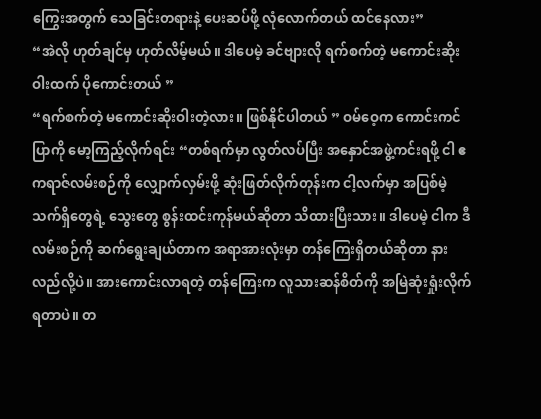ကြွေးအတွက် သေခြင်းတရားနဲ့ ပေးဆပ်ဖို့ လုံလောက်တယ် ထင်နေလား”
“အဲလို ဟုတ်ချင်မှ ဟုတ်လိမ့်မယ်။ ဒါပေမဲ့ ခင်ဗျားလို ရက်စက်တဲ့ မကောင်းဆိုးဝါးထက် ပိုကောင်းတယ် ”
“ရက်စက်တဲ့ မကောင်းဆိုးဝါးတဲ့လား။ ဖြစ်နိုင်ပါတယ် ” ဝမ်ဝေ့က ကောင်းကင်ပြာကို မော့ကြည့်လိုက်ရင်း “တစ်ရက်မှာ လွတ်လပ်ပြီး အနှောင်အဖွဲ့ကင်းရဖို့ ငါ ဧကရာဇ်လမ်းစဉ်ကို လျှောက်လှမ်းဖို့ ဆုံးဖြတ်လိုက်တုန်းက ငါ့လက်မှာ အပြစ်မဲ့သက်ရှိတွေရဲ့ သွေးတွေ စွန်းထင်းကုန်မယ်ဆိုတာ သိထားပြီးသား။ ဒါပေမဲ့ ငါက ဒီလမ်းစဉ်ကို ဆက်ရွေးချယ်တာက အရာအားလုံးမှာ တန်ကြေးရှိတယ်ဆိုတာ နားလည်လို့ပဲ။ အားကောင်းလာရတဲ့ တန်ကြေးက လူသားဆန်စိတ်ကို အမြဲဆုံးရှုံးလိုက်ရတာပဲ။ တ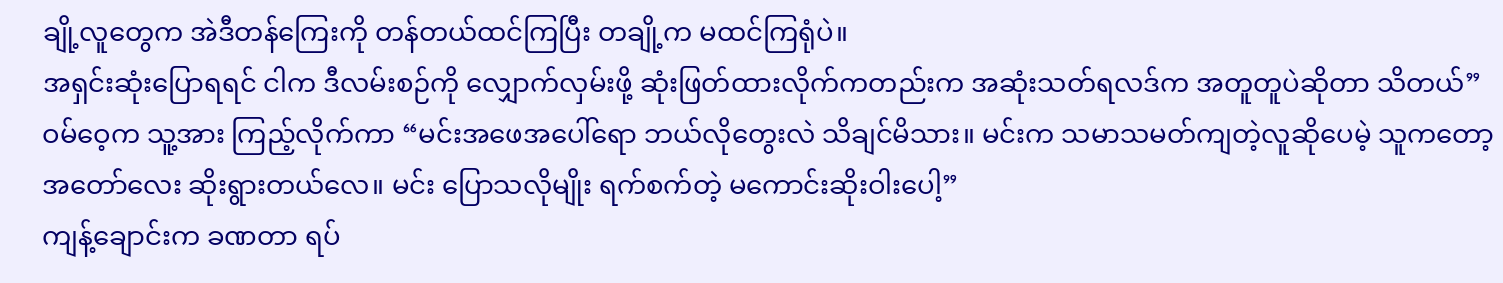ချို့လူတွေက အဲဒီတန်ကြေးကို တန်တယ်ထင်ကြပြီး တချို့က မထင်ကြရုံပဲ။
အရှင်းဆုံးပြောရရင် ငါက ဒီလမ်းစဉ်ကို လျှောက်လှမ်းဖို့ ဆုံးဖြတ်ထားလိုက်ကတည်းက အဆုံးသတ်ရလဒ်က အတူတူပဲဆိုတာ သိတယ်”
ဝမ်ဝေ့က သူ့အား ကြည့်လိုက်ကာ “မင်းအဖေအပေါ်ရော ဘယ်လိုတွေးလဲ သိချင်မိသား။ မင်းက သမာသမတ်ကျတဲ့လူဆိုပေမဲ့ သူကတော့ အတော်လေး ဆိုးရွားတယ်လေ။ မင်း ပြောသလိုမျိုး ရက်စက်တဲ့ မကောင်းဆိုးဝါးပေါ့”
ကျန့်ချောင်းက ခဏတာ ရပ်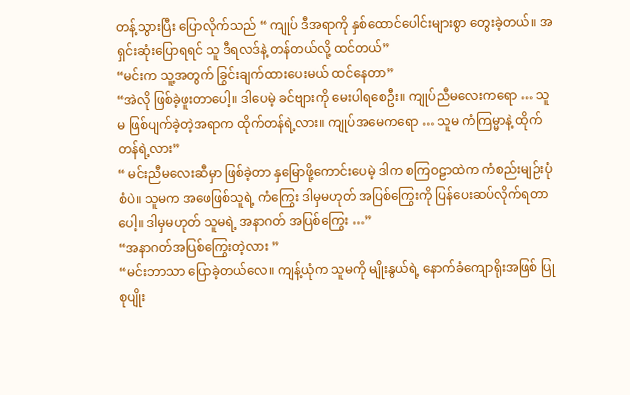တန့်သွားပြီး ပြောလိုက်သည် “ ကျုပ် ဒီအရာကို နှစ်ထောင်ပေါင်းများစွာ တွေးခဲ့တယ်။ အရှင်းဆုံးပြောရရင် သူ ဒီရလဒ်နဲ့ တန်တယ်လို့ ထင်တယ်”
“မင်းက သူ့အတွက် ခြွင်းချက်ထားပေးမယ် ထင်နေတာ”
“အဲလို ဖြစ်ခဲ့ဖူးတာပေါ့။ ဒါပေမဲ့ ခင်ဗျားကို မေးပါရစေဦး။ ကျုပ်ညီမလေးကရော … သူမ ဖြစ်ပျက်ခဲ့တဲ့အရာက ထိုက်တန်ရဲ့လား။ ကျုပ်အမေကရော … သူမ ကံကြမ္မာနဲ့ ထိုက်တန်ရဲ့လား”
“ မင်းညီမလေးဆီမှာ ဖြစ်ခဲ့တာ နှမြောဖို့ကောင်းပေမဲ့ ဒါက စကြဝဠာထဲက ကံစည်းမျဉ်းပုံစံပဲ။ သူမက အဖေဖြစ်သူရဲ့ ကံကြွေး ဒါမှမဟုတ် အပြစ်ကြွေးကို ပြန်ပေးဆပ်လိုက်ရတာပေါ့။ ဒါမှမဟုတ် သူမရဲ့ အနာဂတ် အပြစ်ကြွေး …”
“အနာဂတ်အပြစ်ကြွေးတဲ့လား ”
“မင်းဘာသာ ပြောခဲ့တယ်လေ။ ကျန့်ယုံက သူမကို မျိုးနွယ်ရဲ့ နောက်ခံကျောရိုးအဖြစ် ပြုစုပျိုး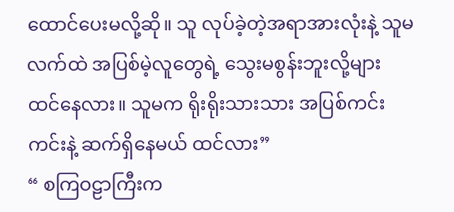ထောင်ပေးမလို့ဆို။ သူ လုပ်ခဲ့တဲ့အရာအားလုံးနဲ့ သူမလက်ထဲ အပြစ်မဲ့လူတွေရဲ့ သွေးမစွန်းဘူးလို့များ ထင်နေလား။ သူမက ရိုးရိုးသားသား အပြစ်ကင်းကင်းနဲ့ ဆက်ရှိနေမယ် ထင်လား”
“ စကြဝဠာကြီးက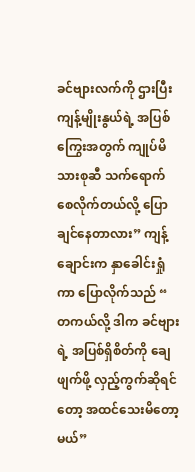ခင်ဗျားလက်ကို ဌားပြီး ကျန့်မျိုးနွယ်ရဲ့ အပြစ်ကြွေးအတွက် ကျုပ်မိသားစုဆီ သက်ရောက်စေလိုက်တယ်လို့ ပြောချင်နေတာလား” ကျန့်ချောင်းက နှာခေါင်းရှုံကာ ပြောလိုက်သည် “ တကယ်လို့ ဒါက ခင်ဗျားရဲ့ အပြစ်ရှိစိတ်ကို ချေဖျက်ဖို့ လှည့်ကွက်ဆိုရင်တော့ အထင်သေးမိတော့မယ်”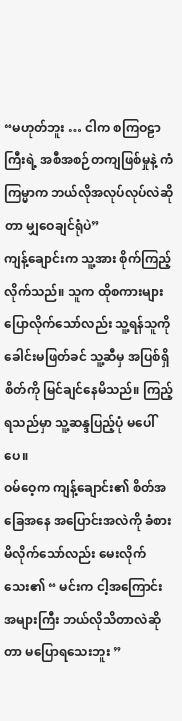“မဟုတ်ဘူး … ငါက စကြဝဠာကြီးရဲ့ အစီအစဉ်တကျဖြစ်မှုနဲ့ ကံကြမ္မာက ဘယ်လိုအလုပ်လုပ်လဲဆိုတာ မျှဝေချင်ရုံပဲ”
ကျန့်ချောင်းက သူ့အား စိုက်ကြည့်လိုက်သည်။ သူက ထိုစကားများပြောလိုက်သော်လည်း သူ့ရန်သူကို ခေါင်းမဖြတ်ခင် သူ့ဆီမှ အပြစ်ရှိစိတ်ကို မြင်ချင်နေမိသည်။ ကြည့်ရသည်မှာ သူ့ဆန္ဒပြည့်ပုံ မပေါ်ပေ။
ဝမ်ဝေ့က ကျန့်ချောင်း၏ စိတ်အခြေအနေ အပြောင်းအလဲကို ခံစားမိလိုက်သော်လည်း မေးလိုက်သေး၏ “ မင်းက ငါ့အကြောင်း အများကြီး ဘယ်လိုသိတာလဲဆိုတာ မပြောရသေးဘူး ”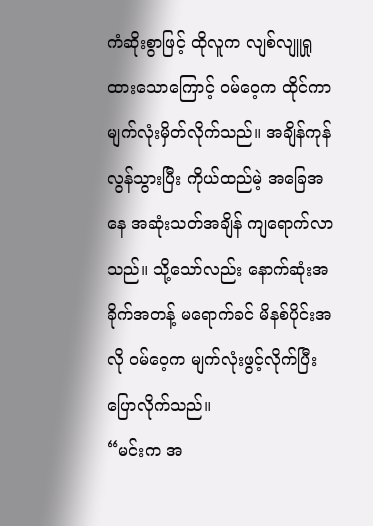ကံဆိုးစွာဖြင့် ထိုလူက လျစ်လျူရှုထားသောကြောင့် ဝမ်ဝေ့က ထိုင်ကာ မျက်လုံးမှိတ်လိုက်သည်။ အချိန်ကုန်လွန်သွားပြီး ကိုယ်ထည်မဲ့ အခြေအနေ အဆုံးသတ်အချိန် ကျရောက်လာသည်။ သို့သော်လည်း နောက်ဆုံးအခိုက်အတန့် မရောက်ခင် မိနစ်ပိုင်းအလို ဝမ်ဝေ့က မျက်လုံးဖွင့်လိုက်ပြီး ပြောလိုက်သည်။
“မင်းက အ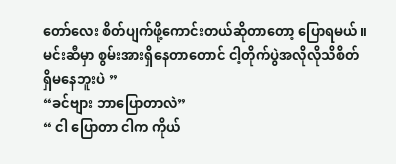တော်လေး စိတ်ပျက်ဖို့ကောင်းတယ်ဆိုတာတော့ ပြောရမယ်။ မင်းဆီမှာ စွမ်းအားရှိနေတာတောင် ငါ့တိုက်ပွဲအလိုလိုသိစိတ် ရှိမနေဘူးပဲ ”
“ခင်ဗျား ဘာပြောတာလဲ”
“ ငါ ပြောတာ ငါက ကိုယ်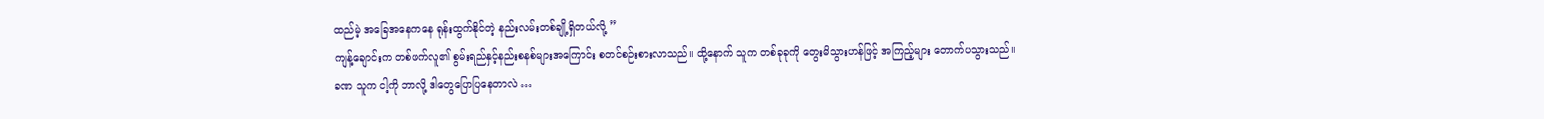ထည်မဲ့ အခြေအနေကနေ ရုန်းထွက်နိုင်တဲ့ နည်းလမ်းတစ်ချို့ရှိတယ်လို့ ”
ကျန့်ချောင်းက တစ်ဖက်လူ၏ စွမ်းရည်နှင့်နည်းစနစ်များအကြောင်း စတင်စဉ်းစားလာသည်။ ထို့နောက် သူက တစ်ခုခုကို တွေးမိသွားဟန်ဖြင့် အကြည့်များ တောက်ပသွားသည်။
ခဏ သူက ငါ့ကို ဘာလို့ ဒါတွေပြောပြနေတာလဲ …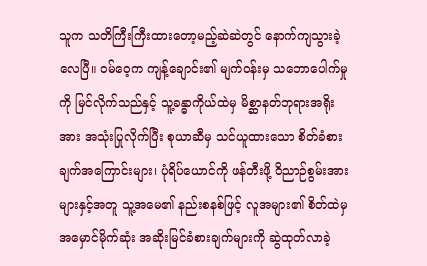သူက သတိကြီးကြီးထားတော့မည့်ဆဲဆဲတွင် နောက်ကျသွားခဲ့လေပြီ။ ဝမ်ဝေ့က ကျန့်ချောင်း၏ မျက်ဝန်းမှ သဘောပေါက်မှုကို မြင်လိုက်သည်နှင့် သူ့ခန္ဓာကိုယ်ထဲမှ မိစ္ဆာနတ်ဘုရားအရိုးအား အသုံးပြုလိုက်ပြီး စုယာဆီမှ သင်ယူထားသော စိတ်ခံစားချက်အကြောင်းများ၊ ပုံရိပ်ယောင်ကို ဖန်တီးဖို့ ဝိညာဉ်စွမ်းအားများနှင့်အတူ သူ့အမေ၏ နည်းစနစ်ဖြင့် လူအများ၏ စိတ်ထဲမှ အမှောင်မိုက်ဆုံး အဆိုးမြင်ခံစားချက်များကို ဆွဲထုတ်လာခဲ့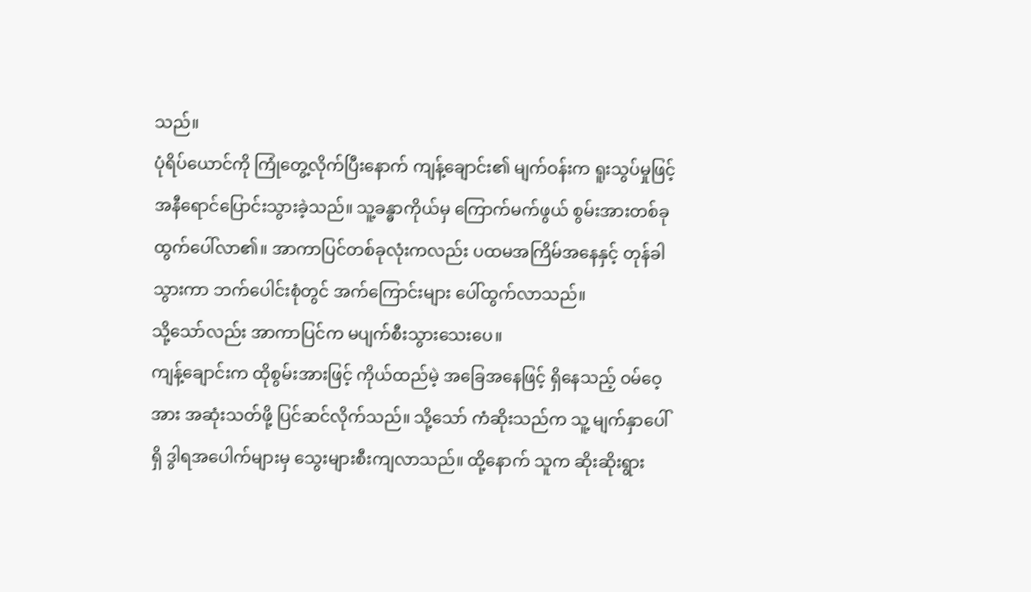သည်။
ပုံရိပ်ယောင်ကို ကြုံတွေ့လိုက်ပြီးနောက် ကျန့်ချောင်း၏ မျက်ဝန်းက ရူးသွပ်မှုဖြင့် အနီရောင်ပြောင်းသွားခဲ့သည်။ သူ့ခန္ဓာကိုယ်မှ ကြောက်မက်ဖွယ် စွမ်းအားတစ်ခု ထွက်ပေါ်လာ၏။ အာကာပြင်တစ်ခုလုံးကလည်း ပထမအကြိမ်အနေနှင့် တုန်ခါသွားကာ ဘက်ပေါင်းစုံတွင် အက်ကြောင်းများ ပေါ်ထွက်လာသည်။
သို့သော်လည်း အာကာပြင်က မပျက်စီးသွားသေးပေ။
ကျန့်ချောင်းက ထိုစွမ်းအားဖြင့် ကိုယ်ထည်မဲ့ အခြေအနေဖြင့် ရှိနေသည့် ဝမ်ဝေ့အား အဆုံးသတ်ဖို့ ပြင်ဆင်လိုက်သည်။ သို့သော် ကံဆိုးသည်က သူ့ မျက်နှာပေါ်ရှိ ဒွါရအပေါက်များမှ သွေးများစီးကျလာသည်။ ထို့နောက် သူက ဆိုးဆိုးရွား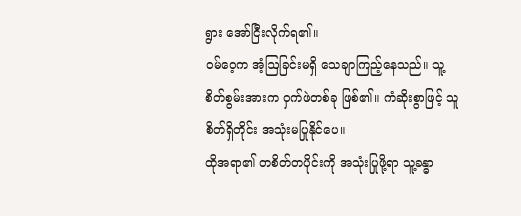ရွား အော်ငြီးလိုက်ရ၏။
ဝမ်ဝေ့က အံ့ဩခြင်းမရှိ သေချာကြည့်နေသည်။ သူ့စိတ်စွမ်းအားက ဝှက်ဖဲတစ်ခု ဖြစ်၏။ ကံဆိုးစွာဖြင့် သူ စိတ်ရှိတိုင်း အသုံးမပြုနိုင်ပေ။
ထိုအရာ၏ တစိတ်တပိုင်းကို အသုံးပြုဖို့ရာ သူ့ခန္ဓာ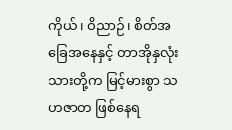ကိုယ်၊ ဝိညာဉ်၊ စိတ်အခြေအနေနှင့် တာအိုနှလုံးသားတို့က မြင့်မားစွာ သဟဇာတ ဖြစ်နေရ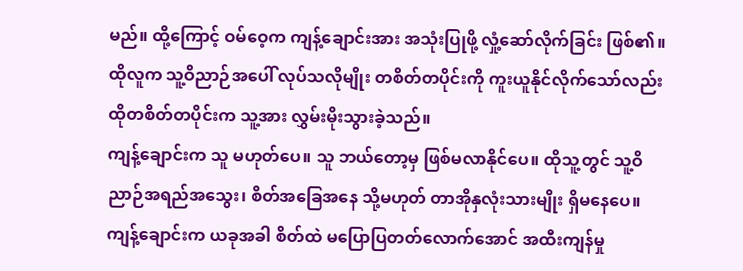မည်။ ထို့ကြောင့် ဝမ်ဝေ့က ကျန့်ချောင်းအား အသုံးပြုဖို့ လှုံ့ဆော်လိုက်ခြင်း ဖြစ်၏။ ထိုလူက သူ့ဝိညာဉ်အပေါ် လုပ်သလိုမျိုး တစိတ်တပိုင်းကို ကူးယူနိုင်လိုက်သော်လည်း ထိုတစိတ်တပိုင်းက သူ့အား လွှမ်းမိုးသွားခဲ့သည်။
ကျန့်ချောင်းက သူ မဟုတ်ပေ။ သူ ဘယ်တော့မှ ဖြစ်မလာနိုင်ပေ။ ထိုသူ့တွင် သူ့ဝိညာဉ်အရည်အသွေး၊ စိတ်အခြေအနေ သို့မဟုတ် တာအိုနှလုံးသားမျိုး ရှိမနေပေ။ ကျန့်ချောင်းက ယခုအခါ စိတ်ထဲ မပြောပြတတ်လောက်အောင် အထီးကျန်မှု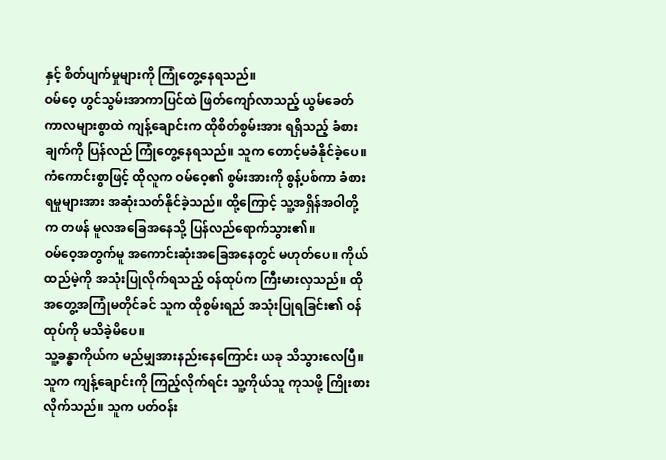နှင့် စိတ်ပျက်မှုများကို ကြုံတွေ့နေရသည်။
ဝမ်ဝေ့ ဟွင်သွမ်းအာကာပြင်ထဲ ဖြတ်ကျော်လာသည့် ယွမ်ခေတ်ကာလများစွာထဲ ကျန့်ချောင်းက ထိုစိတ်စွမ်းအား ရရှိသည့် ခံစားချက်ကို ပြန်လည် ကြုံတွေ့နေရသည်။ သူက တောင့်မခံနိုင်ခဲ့ပေ။
ကံကောင်းစွာဖြင့် ထိုလူက ဝမ်ဝေ့၏ စွမ်းအားကို စွန့်ပစ်ကာ ခံစားရမှုများအား အဆုံးသတ်နိုင်ခဲ့သည်။ ထို့ကြောင့် သူ့အရှိန်အဝါတို့က တဖန် မူလအခြေအနေသို့ ပြန်လည်ရောက်သွား၏။
ဝမ်ဝေ့အတွက်မူ အကောင်းဆုံးအခြေအနေတွင် မဟုတ်ပေ။ ကိုယ်ထည်မဲ့ကို အသုံးပြုလိုက်ရသည့် ဝန်ထုပ်က ကြီးမားလှသည်။ ထိုအတွေ့အကြုံမတိုင်ခင် သူက ထိုစွမ်းရည် အသုံးပြုရခြင်း၏ ဝန်ထုပ်ကို မသိခဲ့မိပေ။
သူ့ခန္ဓာကိုယ်က မည်မျှအားနည်းနေကြောင်း ယခု သိသွားလေပြီ။
သူက ကျန့်ချောင်းကို ကြည့်လိုက်ရင်း သူ့ကိုယ်သူ ကုသဖို့ ကြိုးစားလိုက်သည်။ သူက ပတ်ဝန်း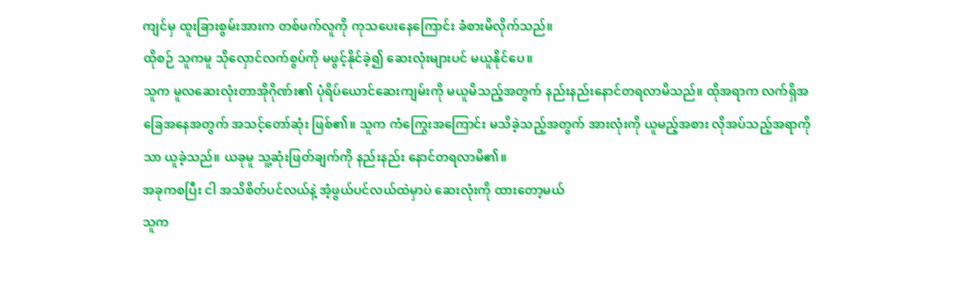ကျင်မှ ထူးခြားစွမ်းအားက တစ်ဖက်လူကို ကုသပေးနေကြောင်း ခံစားမိလိုက်သည်။
ထိုစဉ် သူကမူ သိုလှောင်လက်စွပ်ကို မဖွင့်နိုင်ခဲ့၍ ဆေးလုံးများပင် မယူနိုင်ပေ။
သူက မူလဆေးလုံးတာအိုဂိုဏ်း၏ ပုံရိပ်ယောင်ဆေးကျမ်းကို မယူမိသည့်အတွက် နည်းနည်းနောင်တရလာမိသည်။ ထိုအရာက လက်ရှိအခြေအနေအတွက် အသင့်တော်ဆုံး ဖြစ်၏။ သူက ကံကြွေးအကြောင်း မသိခဲ့သည့်အတွက် အားလုံးကို ယူမည့်အစား လိုအပ်သည့်အရာကိုသာ ယူခဲ့သည်။ ယခုမူ သူ့ဆုံးဖြတ်ချက်ကို နည်းနည်း နောင်တရလာမိ၏။
အခုကစပြီး ငါ အသိစိတ်ပင်လယ်နဲ့ အံ့ဖွယ်ပင်လယ်ထဲမှာပဲ ဆေးလုံးကို ထားတော့မယ်
သူက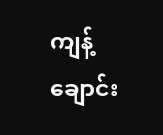ကျန့်ချောင်း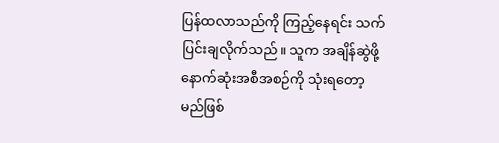ပြန်ထလာသည်ကို ကြည့်နေရင်း သက်ပြင်းချလိုက်သည်။ သူက အချိန်ဆွဲဖို့ နောက်ဆုံးအစီအစဉ်ကို သုံးရတော့မည်ဖြစ်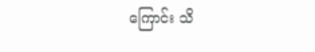ကြောင်း သိ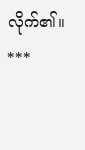လိုက်၏။
***